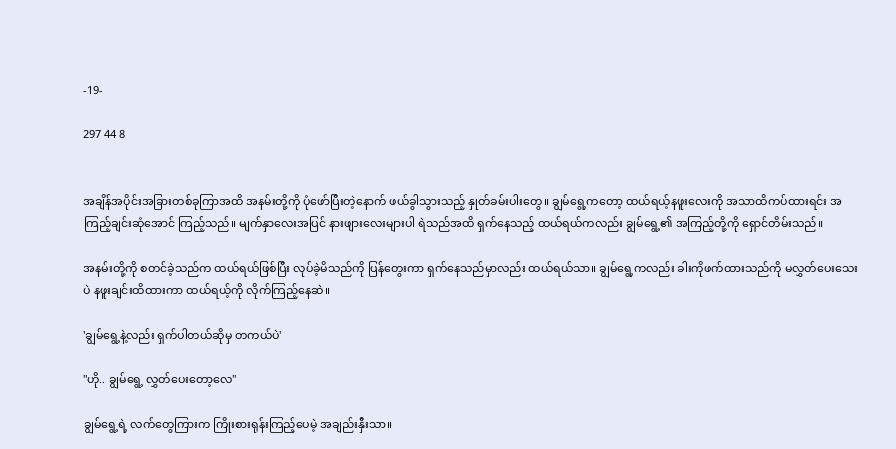-19-

297 44 8


အချိန်အပိုင်းအခြားတစ်ခုကြာအထိ အနမ်းတို့ကို ပုံဖော်ပြီးတဲ့နောက် ဖယ်ခွါသွားသည့် နှုတ်ခမ်းပါးတွေ။ ချွမ်ရွေ့ကတော့ ထယ်ရယ့်နဖူးလေးကို အသာထိကပ်ထားရင်း အကြည့်ချင်းဆုံအောင် ကြည့်သည်။ မျက်နှာလေးအပြင် နားဖျားလေးများပါ ရဲသည်အထိ ရှက်နေသည့် ထယ်ရယ်ကလည်း ချွမ်ရွေ့၏ အကြည့်တို့ကို ရှောင်တိမ်းသည်။

အနမ်းတို့ကို စတင်ခဲ့သည်က ထယ်ရယ်ဖြစ်ပြီး လုပ်ခဲ့မိသည်ကို ပြန်တွေးကာ ရှက်နေသည်မှာလည်း ထယ်ရယ်သာ။ ချွမ်ရွေ့ကလည်း ခါးကိုဖက်ထားသည်ကို မလွှတ်ပေးသေးပဲ နဖူးချင်းထိထားကာ ထယ်ရယ့်ကို လိုက်ကြည့်နေဆဲ။

'ချွမ်ရွေ့နဲ့လည်း ရှက်ပါတယ်ဆိုမှ တကယ်ပဲ'

"ဟို.. ချွမ်ရွေ့ လွှတ်ပေးတော့လေ"

ချွမ်ရွေ့ရဲ့ လက်တွေကြားက ကြိုးစားရုန်းကြည့်ပေမဲ့ အချည်းနှီးသာ။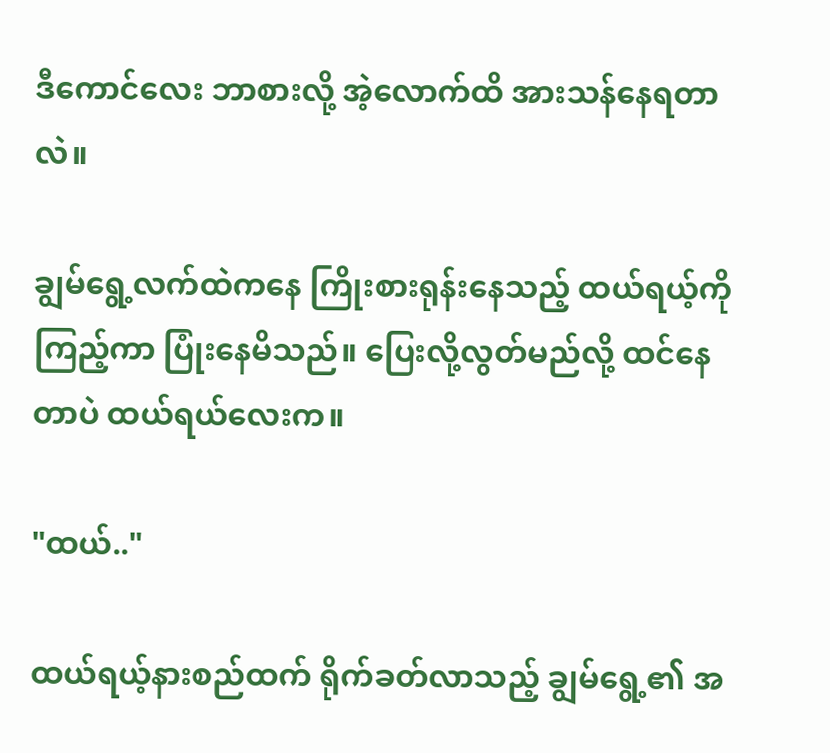ဒီကောင်လေး ဘာစားလို့ အဲ့လောက်ထိ အားသန်နေရတာလဲ။

ချွမ်ရွေ့လက်ထဲကနေ ကြိုးစားရုန်းနေသည့် ထယ်ရယ့်ကို ကြည့်ကာ ပြုံးနေမိသည်။ ပြေးလို့လွတ်မည်လို့ ထင်နေတာပဲ ထယ်ရယ်လေးက။

"ထယ်.."

ထယ်ရယ့်နားစည်ထက် ရိုက်ခတ်လာသည့် ချွမ်ရွေ့၏ အ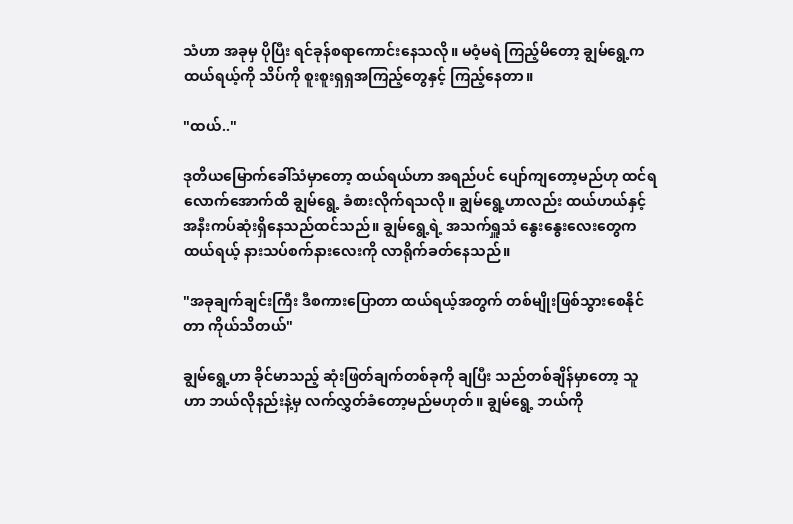သံဟာ အခုမှ ပိုပြီး ရင်ခုန်စရာကောင်းနေသလို။ မဝံ့မရဲ ကြည့်မိတော့ ချွမ်ရွေ့က ထယ်ရယ့်ကို သိပ်ကို စူးစူးရှရှအကြည့်တွေနှင့် ကြည့်နေတာ။

"ထယ်.."

ဒုတိယမြောက်ခေါ်သံမှာတော့ ထယ်ရယ်ဟာ အရည်ပင် ပျော်ကျတော့မည်ဟု ထင်ရလောက်အောက်ထိ ချွမ်ရွေ့ ခံစားလိုက်ရသလို။ ချွမ်ရွေ့ဟာလည်း ထယ်ဟယ်နှင့် အနီးကပ်ဆုံးရှိနေသည်ထင်သည်။ ချွမ်ရွေ့ရဲ့ အသက်ရှူသံ နွေးနွေးလေးတွေက ထယ်ရယ့် နားသပ်စက်နားလေးကို လာရိုက်ခတ်နေသည်။

"အခုချက်ချင်းကြီး ဒီစကားပြောတာ ထယ်ရယ့်အတွက် တစ်မျိုးဖြစ်သွားစေနိုင်တာ ကိုယ်သိတယ်"

ချွမ်ရွေ့ဟာ ခိုင်မာသည့် ဆုံးဖြတ်ချက်တစ်ခုကို ချပြီး သည်တစ်ချိန်မှာတော့ သူဟာ ဘယ်လိုနည်းနဲ့မှ လက်လွှတ်ခံတော့မည်မဟုတ်။ ချွမ်ရွေ့ ဘယ်ကို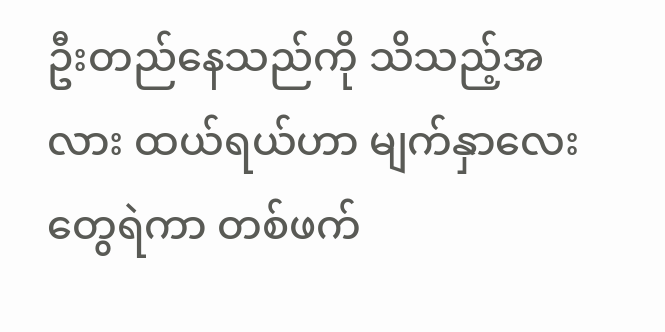ဦးတည်နေသည်ကို သိသည့်အလား ထယ်ရယ်ဟာ မျက်နှာလေးတွေရဲကာ တစ်ဖက်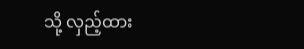သို့ လှည့်ထား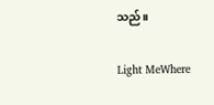သည်။

Light MeWhere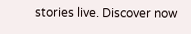stories live. Discover now